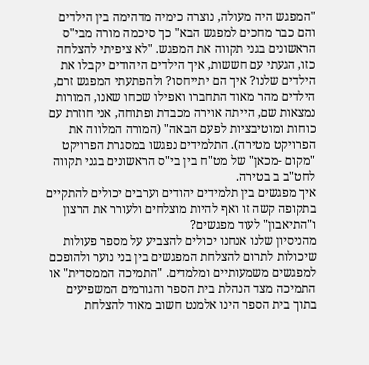"המפגש היה מעולה, נוצרה כימיה מדהימה בין הילדים והם כבר מחכים למפגש הבא" כך סיכמה מורה מבי"ס הראשונים בגני תקווה את המפגש. "לא ציפיתי להצלחה כזו, הגעתי עם חששות, איך הילדים היהודים יקבלו את הילדים שלנו? איך הם יתייחסו? ולהפתעתי המפגש זרם, הילדים מהר מאוד התחברו ואפילו שכחו שאנו, המורות נמצאות שם, הייתה אוירה מכבדת ופתוחה, אני חוזרת עם כוחות ומוטיבציות לפעם הבאה" (המורה המלווה את הפרויקט מטירה). התלמידים נפגשו במסגרת הפרויקט "מקום -מכאן" של מט"ח בין בי"ס הראשונים בגני תקווה לחט"ב ב בטירה.
איך מפגשים בין תלמידים יהודים וערבים יכולים להתקיים בתקופה קשה זו ואף להיות מוצלחים ולעורר את הרצון ו"התיאבון" לעוד מפגשים?
מהניסיון שלנו אנחנו יכולים להצביע על מספר פעולות שיכולות לתרום להצלחת המפגשים בין בני נוער ולהופכם למפגשים משמעותיים ומלמדים. "התמיכה הממסדית" או התמיכה מצד הנהלת בית הספר והגורמים המשפיעים בתוך בית הספר הינו אלמנט חשוב מאוד להצלחת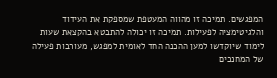המפגשים. תמיכה זו מהווה המעטפת שמספקת את העידוד והלגיטימציה לפעילות. תמיכה זו יכולה להתבטא בהקצאת שעות לימוד שיוקדשו למען ההכנה החד לאומית למפגש, מעורבות פעילה של המחנכים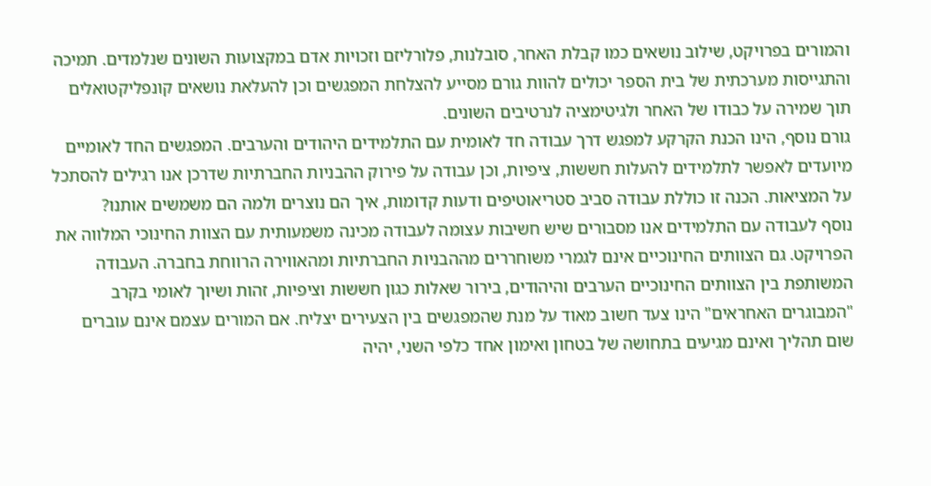והמורים בפרויקט, שילוב נושאים כמו קבלת האחר, סובלנות, פלורליזם וזכויות אדם במקצועות השונים שנלמדים. תמיכה והתגייסות מערכתית של בית הספר יכולים להוות גורם מסייע להצלחת המפגשים וכן להעלאת נושאים קונפליקטואלים תוך שמירה על כבודו של האחר ולגיטימציה לנרטיבים השונים.
גורם נוסף, הינו הכנת הקרקע למפגש דרך עבודה חד לאומית עם התלמידים היהודים והערבים. המפגשים החד לאומיים מיועדים לאפשר לתלמידים להעלות חששות, ציפיות, וכן עבודה על פירוק ההבניות החברתיות שדרכן אנו רגילים להסתכל על המציאות. הכנה זו כוללת עבודה סביב סטריאוטיפים ודעות קדומות, איך הם נוצרים ולמה הם משמשים אותנו?
נוסף לעבודה עם התלמידים אנו מסבורים שיש חשיבות עצומה לעבודה מכינה משמעותית עם הצוות החינוכי המלווה את הפרויקט. גם הצוותים החינוכיים אינם לגמרי משוחררים מההבניות החברתיות ומהאווירה הרווחת בחברה. העבודה המשותפת בין הצוותים החינוכיים הערבים והיהודים, בירור שאלות כגון חששות וציפיות, זהות ושיוך לאומי בקרב "המבוגרים האחראים" הינו צעד חשוב מאוד על מנת שהמפגשים בין הצעירים יצליח. אם המורים עצמם אינם עוברים שום תהליך ואינם מגיעים בתחושה של בטחון ואימון אחד כלפי השני, יהיה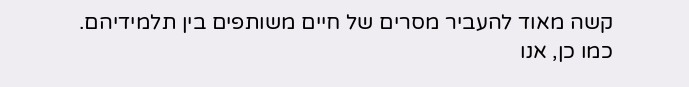קשה מאוד להעביר מסרים של חיים משותפים בין תלמידיהם.
כמו כן, אנו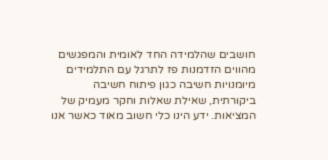חושבים שהלמידה החד לאומית והמפגשים מהווים הזדמנות פז לתרגל עם התלמידים מיומנויות חשיבה כגון פיתוח חשיבה ביקורתית, שאילת שאלות וחקר מעמיק של המציאות. ידע הינו כלי חשוב מאוד כאשר אנו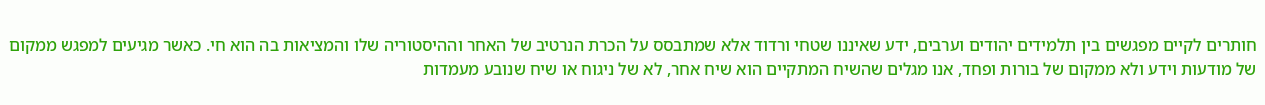חותרים לקיים מפגשים בין תלמידים יהודים וערבים, ידע שאיננו שטחי ורדוד אלא שמתבסס על הכרת הנרטיב של האחר וההיסטוריה שלו והמציאות בה הוא חי. כאשר מגיעים למפגש ממקום של מודעות וידע ולא ממקום של בורות ופחד, אנו מגלים שהשיח המתקיים הוא שיח אחר, לא של ניגוח או שיח שנובע מעמדות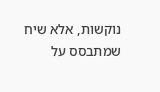נוקשות, אלא שיח שמתבסס על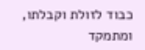כבוד לזולת וקבלתו, ומתמקד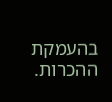בהעמקת ההכרות.